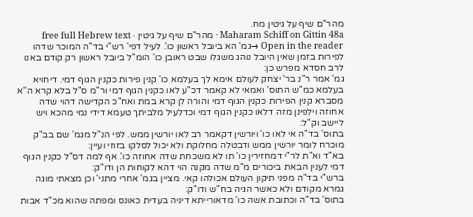מהר"ם שיף על גיטין מח.
Maharam Schiff on Gittin 48a · מהר"ם שיף על גיטין · free full Hebrew text
Open in the reader →גמ' הא ביובל ראשון כו'. לעיל דפי' רש"י בד"ה המוכר שדהו לפירות בזמן שאין היובל נוהג משגלו שבט ראובן כו' הומ"ל ביובל ראשון רק קודם באנו לרב חסדא מפרש כן:
גמ' אמר ר"נ בר' יצחק לעולם אימא לך בעלמא כו' קנין פירות כקנין הגוף דמי. דיחויא בעלמא כמ"ש התוס' ואמאי לא קאמר דכ"ע לאו כקנין הגוף דמי ור"מ ס"ל בלא קרא ה"א מסברא קנין הפירות כקנין הגוף דמי והורה לן קרא במת ואח"כ הקדישה דהוי שדה אחוזה וילפינן מזה דלאו כקנין הגוף דמי וכדלעיל מלביתך טעמא דידי נמי מהכא ויש ליישב וק"ל:
בתוס' בד"ה אי לאו כו' ויורשין דקאמר רב לאו יורשין ממש. לפי הנ"ל מגמ' שם בב"ק מוכרח לומר יורשין ממש ודבטלה מחלוקת ולא יכול לסלקו בזוזי ועיין:
בא"ד וא"ת לר"י דמחזירין כו' תו לא משכחת שדה אחוזה כו'. אף למה דס"ל כקנין הגוף דמי לענין הבאת ביכורים מ"מ שדה מקנה הוי דהא לקוחות הן ודו"ק:
ברש"י בד"ה מפני תיקון העולם אכולהו קאי. מציין בגמ' אחרי מתני' וכן מצאתי מוגה גמרא מקודם ולא כאשר הגיה בח"ש ודו"ק:
בתוס' בד"ה וכתובת אשה כו' מדאורייתא דיניה בעדית כאונס ומפתה שהוא מכ"ד אבות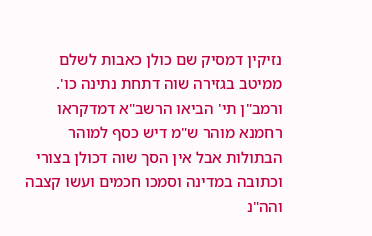נזיקין דמסיק שם כולן כאבות לשלם ממיטב בגזירה שוה דתחת נתינה כו'. ורמב"ן תי' הביאו הרשב"א דמדקראו רחמנא מוהר ש"מ דיש כסף למוהר הבתולות אבל אין הסך שוה דכולן בצורי וכתובה במדינה וסמכו חכמים ועשו קצבה והה"נ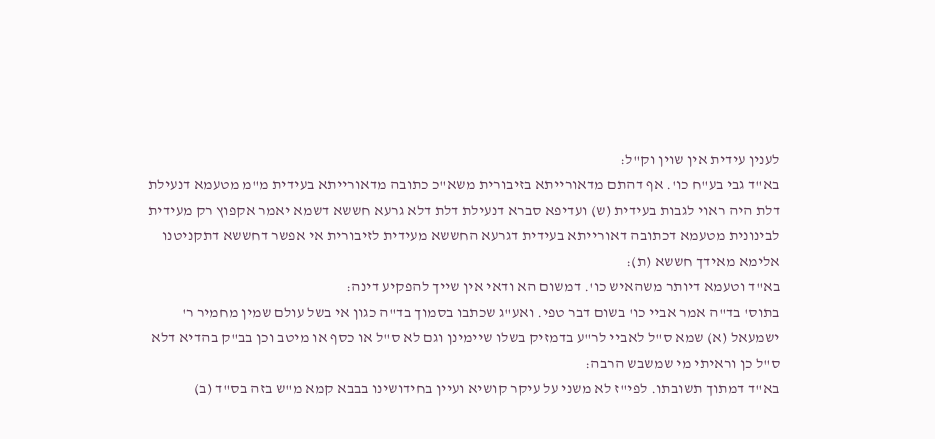לענין עידית אין שוין וק"ל:
בא"ד גבי בע"ח כו'. אף דהתם מדאורייתא בזיבורית משא"כ כתובה מדאורייתא בעידית מ"מ מטעמא דנעילת דלת היה ראוי לגבות בעידית (ש) ועדיפא סברא דנעילת דלת דלא גרעא חששא דשמא יאמר אקפוץ רק מעידית לבינונית מטעמא דכתובה דאורייתא בעידית דגרעא החששא מעידית לזיבורית אי אפשר דחששא דתקניטנו אלימא מאידך חששא (ת):
בא"ד וטעמא דיותר משהאיש כו'. דמשום הא ודאי אין שייך להפקיע דינה:
בתוס' בד"ה אמר אביי כו' בשום דבר טפי. ואע"ג שכתבו בסמוך בד"ה כגון אי בשל עולם שמין מחמיר ר' ישמעאל (א) שמא ס"ל לאביי לר"ע בדמזיק בשלו שיימינן וגם לא ס"ל או כסף או מיטב וכן בב"ק בהדיא דלא ס"ל כן וראיתי מי שמשבש הרבה:
בא"ד דמתוך תשובתו. לפי"ז לא משני על עיקר קושיא ועיין בחידושינו בבבא קמא מ"ש בזה בס"ד (ב)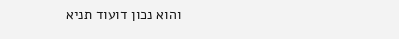והוא נכון דועוד תניא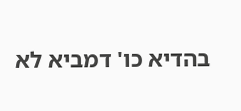בהדיא כו' דמביא לא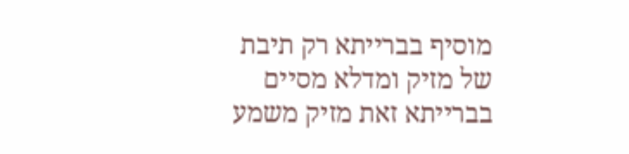מוסיף בברייתא רק תיבת של מזיק ומדלא מסיים בברייתא זאת מזיק משמע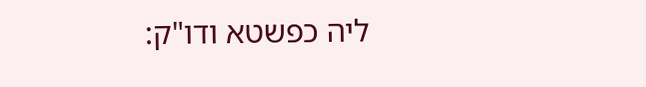ליה כפשטא ודו"ק: